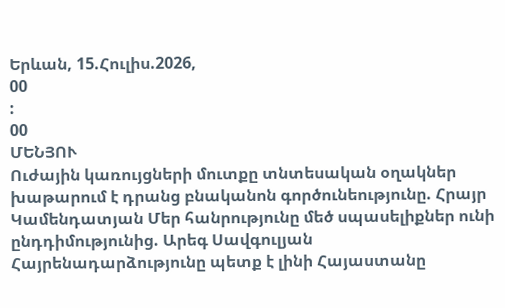Երևան, 15.Հուլիս.2026,
00
:
00
ՄԵՆՅՈՒ
Ուժային կառույցների մուտքը տնտեսական օղակներ խաթարում է դրանց բնականոն գործունեությունը. Հրայր Կամենդատյան Մեր հանրությունը մեծ սպասելիքներ ունի ընդդիմությունից. Արեգ Սավգուլյան Հայրենադարձությունը պետք է լինի Հայաստանը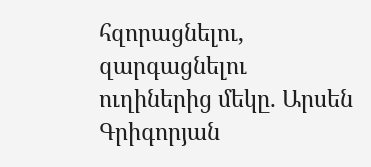հզորացնելու, զարգացնելու ուղիներից մեկը. Արսեն Գրիգորյան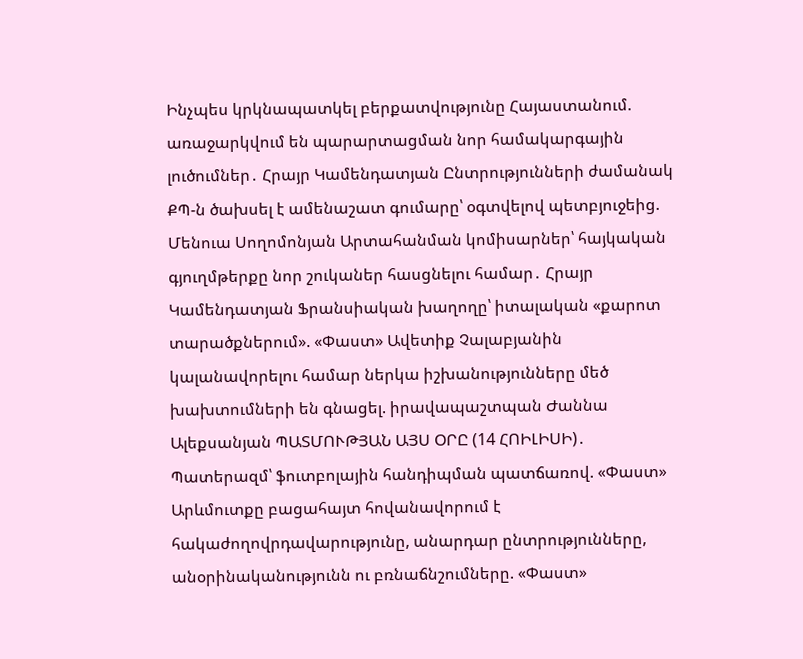Ինչպես կրկնապատկել բերքատվությունը Հայաստանում. առաջարկվում են պարարտացման նոր համակարգային լուծումներ․ Հրայր Կամենդատյան Ընտրությունների ժամանակ ՔՊ-ն ծախսել է ամենաշատ գումարը՝ օգտվելով պետբյուջեից. Մենուա Սողոմոնյան Արտահանման կոմիսարներ՝ հայկական գյուղմթերքը նոր շուկաներ հասցնելու համար․ Հրայր Կամենդատյան Ֆրանսիական խաղողը՝ իտալական «քարոտ տարածքներում». «Փաստ» Ավետիք Չալաբյանին կալանավորելու համար ներկա իշխանությունները մեծ խախտումների են գնացել. իրավապաշտպան Ժաննա Ալեքսանյան ՊԱՏՄՈՒԹՅԱՆ ԱՅՍ ՕՐԸ (14 ՀՈԻԼԻՍԻ)․ Պատերազմ՝ ֆուտբոլային հանդիպման պատճառով. «Փաստ» Արևմուտքը բացահայտ հովանավորում է հակաժողովրդավարությունը, անարդար ընտրությունները, անօրինականությունն ու բռնաճնշումները. «Փաստ»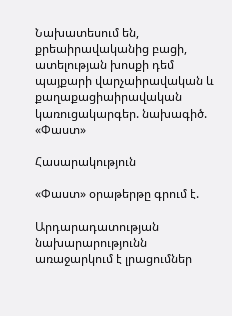Նախատեսում են, քրեաիրավականից բացի, ատելության խոսքի դեմ պայքարի վարչաիրավական և քաղաքացիաիրավական կառուցակարգեր. նախագիծ. «Փաստ»

Հասարակություն

«Փաստ» օրաթերթը գրում է.

Արդարադատության նախարարությունն առաջարկում է լրացումներ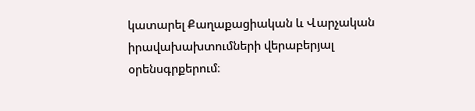կատարել Քաղաքացիական և Վարչական իրավախախտումների վերաբերյալ օրենսգրքերում։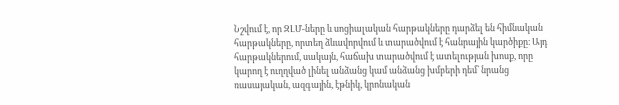Նշվում է, որ ԶԼՄ-ները և սոցիալական հարթակները դարձել են հիմնական հարթակները, որտեղ ձևավորվում և տարածվում է հանրային կարծիքը։ Այդ հարթակներում, սակայն, հաճախ տարածվում է ատելության խոսք, որը կարող է ուղղված լինել անձանց կամ անձանց խմբերի դեմ՝ նրանց ռասայական, ազգային, էթնիկ, կրոնական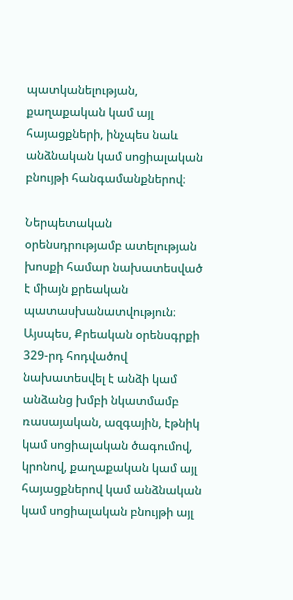պատկանելության, քաղաքական կամ այլ հայացքների, ինչպես նաև անձնական կամ սոցիալական բնույթի հանգամանքներով։

Ներպետական օրենսդրությամբ ատելության խոսքի համար նախատեսված է միայն քրեական պատասխանատվություն։ Այսպես, Քրեական օրենսգրքի 329-րդ հոդվածով նախատեսվել է անձի կամ անձանց խմբի նկատմամբ ռասայական, ազգային, էթնիկ կամ սոցիալական ծագումով, կրոնով, քաղաքական կամ այլ հայացքներով կամ անձնական կամ սոցիալական բնույթի այլ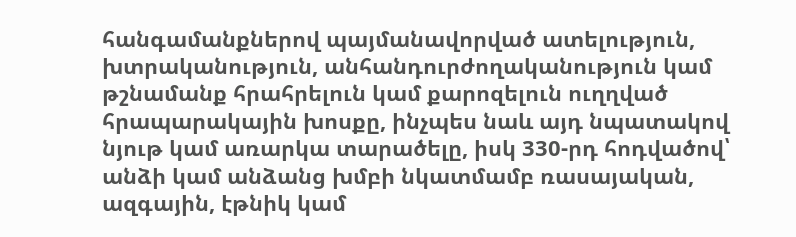հանգամանքներով պայմանավորված ատելություն, խտրականություն, անհանդուրժողականություն կամ թշնամանք հրահրելուն կամ քարոզելուն ուղղված հրապարակային խոսքը, ինչպես նաև այդ նպատակով նյութ կամ առարկա տարածելը, իսկ 330-րդ հոդվածով՝ անձի կամ անձանց խմբի նկատմամբ ռասայական, ազգային, էթնիկ կամ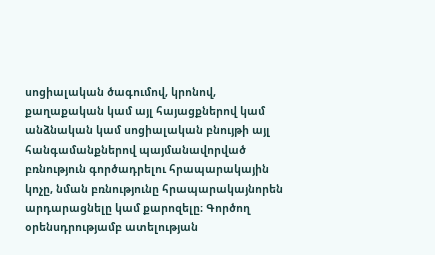սոցիալական ծագումով, կրոնով, քաղաքական կամ այլ հայացքներով կամ անձնական կամ սոցիալական բնույթի այլ հանգամանքներով պայմանավորված բռնություն գործադրելու հրապարակային կոչը, նման բռնությունը հրապարակայնորեն արդարացնելը կամ քարոզելը։ Գործող օրենսդրությամբ ատելության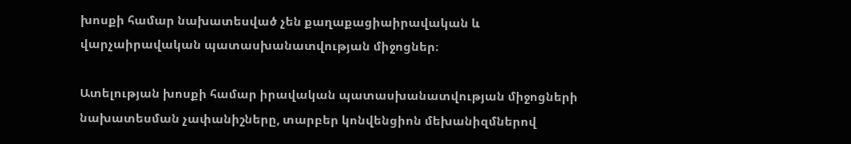խոսքի համար նախատեսված չեն քաղաքացիաիրավական և վարչաիրավական պատասխանատվության միջոցներ։

Ատելության խոսքի համար իրավական պատասխանատվության միջոցների նախատեսման չափանիշները, տարբեր կոնվենցիոն մեխանիզմներով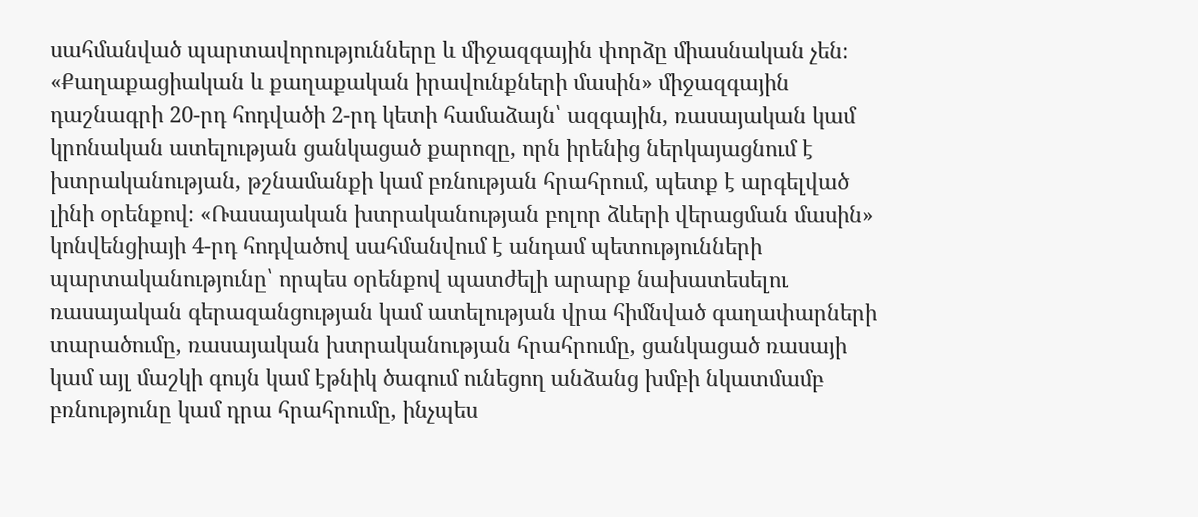սահմանված պարտավորությունները և միջազգային փորձը միասնական չեն։ «Քաղաքացիական և քաղաքական իրավունքների մասին» միջազգային դաշնագրի 20-րդ հոդվածի 2-րդ կետի համաձայն՝ ազգային, ռասայական կամ կրոնական ատելության ցանկացած քարոզը, որն իրենից ներկայացնում է խտրականության, թշնամանքի կամ բռնության հրահրում, պետք է արգելված լինի օրենքով։ «Ռասայական խտրականության բոլոր ձևերի վերացման մասին» կոնվենցիայի 4-րդ հոդվածով սահմանվում է անդամ պետությունների պարտականությունը՝ որպես օրենքով պատժելի արարք նախատեսելու ռասայական գերազանցության կամ ատելության վրա հիմնված գաղափարների տարածումը, ռասայական խտրականության հրահրումը, ցանկացած ռասայի կամ այլ մաշկի գույն կամ էթնիկ ծագում ունեցող անձանց խմբի նկատմամբ բռնությունը կամ դրա հրահրումը, ինչպես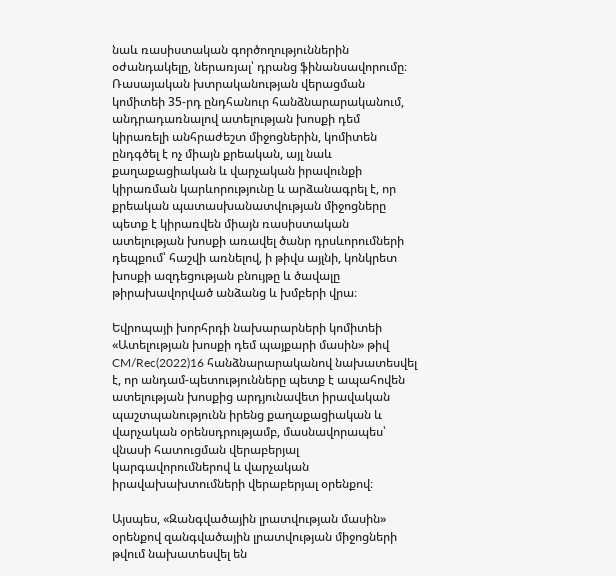նաև ռասիստական գործողություններին օժանդակելը, ներառյալ՝ դրանց ֆինանսավորումը։ Ռասայական խտրականության վերացման կոմիտեի 35-րդ ընդհանուր հանձնարարականում, անդրադառնալով ատելության խոսքի դեմ կիրառելի անհրաժեշտ միջոցներին, կոմիտեն ընդգծել է ոչ միայն քրեական, այլ նաև քաղաքացիական և վարչական իրավունքի կիրառման կարևորությունը և արձանագրել է, որ քրեական պատասխանատվության միջոցները պետք է կիրառվեն միայն ռասիստական ատելության խոսքի առավել ծանր դրսևորումների դեպքում՝ հաշվի առնելով, ի թիվս այլնի, կոնկրետ խոսքի ազդեցության բնույթը և ծավալը թիրախավորված անձանց և խմբերի վրա։

Եվրոպայի խորհրդի նախարարների կոմիտեի «Ատելության խոսքի դեմ պայքարի մասին» թիվ CM/Rec(2022)16 հանձնարարականով նախատեսվել է, որ անդամ-պետությունները պետք է ապահովեն ատելության խոսքից արդյունավետ իրավական պաշտպանությունն իրենց քաղաքացիական և վարչական օրենսդրությամբ, մասնավորապես՝ վնասի հատուցման վերաբերյալ կարգավորումներով և վարչական իրավախախտումների վերաբերյալ օրենքով։

Այսպես, «Զանգվածային լրատվության մասին» օրենքով զանգվածային լրատվության միջոցների թվում նախատեսվել են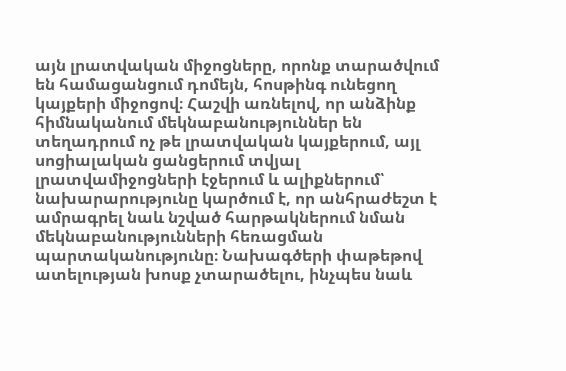այն լրատվական միջոցները, որոնք տարածվում են համացանցում դոմեյն, հոսթինգ ունեցող կայքերի միջոցով։ Հաշվի առնելով, որ անձինք հիմնականում մեկնաբանություններ են տեղադրում ոչ թե լրատվական կայքերում, այլ սոցիալական ցանցերում տվյալ լրատվամիջոցների էջերում և ալիքներում՝ նախարարությունը կարծում է, որ անհրաժեշտ է ամրագրել նաև նշված հարթակներում նման մեկնաբանությունների հեռացման պարտականությունը։ Նախագծերի փաթեթով ատելության խոսք չտարածելու, ինչպես նաև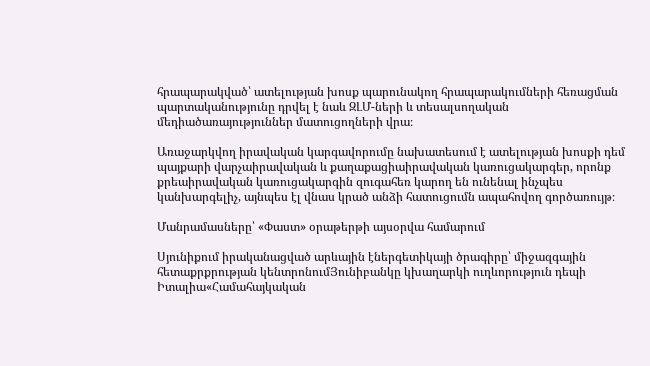հրապարակված՝ ատելության խոսք պարունակող հրապարակումների հեռացման պարտականությունը դրվել է նաև ԶԼՄ-ների և տեսալսողական մեդիածառայություններ մատուցողների վրա։

Առաջարկվող իրավական կարգավորումը նախատեսում է ատելության խոսքի դեմ պայքարի վարչաիրավական և քաղաքացիաիրավական կառուցակարգեր, որոնք քրեաիրավական կառուցակարգին զուգահեռ կարող են ունենալ ինչպես կանխարգելիչ, այնպես էլ վնաս կրած անձի հատուցումն ապահովող գործառույթ։

Մանրամասները՝ «Փաստ» օրաթերթի այսօրվա համարում

Սյունիքում իրականացված արևային էներգետիկայի ծրագիրը՝ միջազգային հետաքրքրության կենտրոնումՅունիբանկը կխաղարկի ուղևորություն դեպի Իտալիա«Համահայկական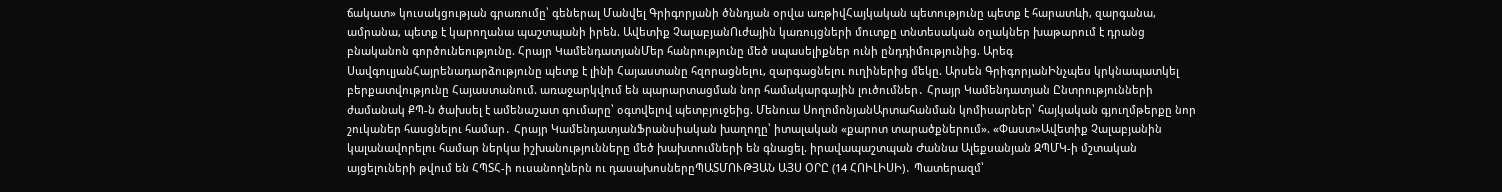ճակատ» կուսակցության գրառումը՝ գեներալ Մանվել Գրիգորյանի ծննդյան օրվա առթիվՀայկական պետությունը պետք է հարատևի, զարգանա, ամրանա, պետք է կարողանա պաշտպանի իրեն. Ավետիք ՉալաբյանՈւժային կառույցների մուտքը տնտեսական օղակներ խաթարում է դրանց բնականոն գործունեությունը. Հրայր ԿամենդատյանՄեր հանրությունը մեծ սպասելիքներ ունի ընդդիմությունից. Արեգ ՍավգուլյանՀայրենադարձությունը պետք է լինի Հայաստանը հզորացնելու, զարգացնելու ուղիներից մեկը. Արսեն ԳրիգորյանԻնչպես կրկնապատկել բերքատվությունը Հայաստանում. առաջարկվում են պարարտացման նոր համակարգային լուծումներ․ Հրայր Կամենդատյան Ընտրությունների ժամանակ ՔՊ-ն ծախսել է ամենաշատ գումարը՝ օգտվելով պետբյուջեից. Մենուա ՍողոմոնյանԱրտահանման կոմիսարներ՝ հայկական գյուղմթերքը նոր շուկաներ հասցնելու համար․ Հրայր ԿամենդատյանՖրանսիական խաղողը՝ իտալական «քարոտ տարածքներում». «Փաստ»Ավետիք Չալաբյանին կալանավորելու համար ներկա իշխանությունները մեծ խախտումների են գնացել. իրավապաշտպան Ժաննա Ալեքսանյան ԶՊՄԿ-ի մշտական այցելուների թվում են ՀՊՏՀ-ի ուսանողներն ու դասախոսներըՊԱՏՄՈՒԹՅԱՆ ԱՅՍ ՕՐԸ (14 ՀՈԻԼԻՍԻ)․ Պատերազմ՝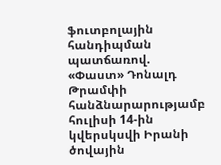ֆուտբոլային հանդիպման պատճառով. «Փաստ» Դոնալդ Թրամփի հանձնարարությամբ հուլիսի 14-ին կվերսկսվի Իրանի ծովային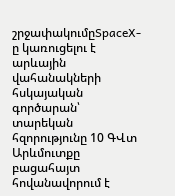շրջափակումըSpaceX-ը կառուցելու է արևային վահանակների հսկայական գործարան՝ տարեկան հզորությունը 10 ԳՎտ Արևմուտքը բացահայտ հովանավորում է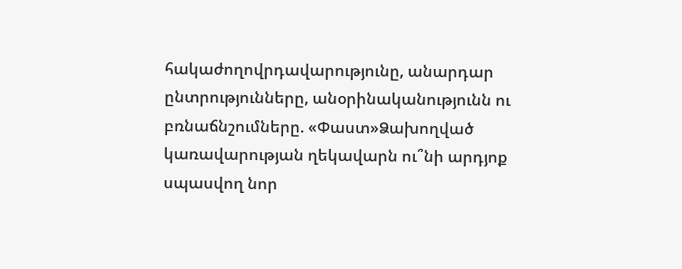հակաժողովրդավարությունը, անարդար ընտրությունները, անօրինականությունն ու բռնաճնշումները. «Փաստ»Ձախողված կառավարության ղեկավարն ու՞նի արդյոք սպասվող նոր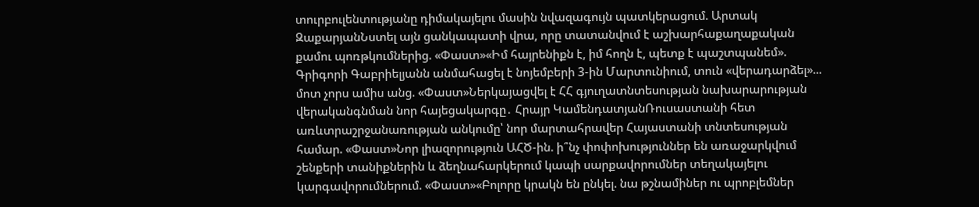տուրբուլենտությանը դիմակայելու մասին նվազագույն պատկերացում. Արտակ ԶաքարյանՆստել այն ցանկապատի վրա, որը տատանվում է աշխարհաքաղաքական քամու պոռթկումներից. «Փաստ»«Իմ հայրենիքն է, իմ հողն է, պետք է պաշտպանեմ». Գրիգորի Գաբրիելյանն անմահացել է նոյեմբերի 3-ին Մարտունիում, տուն «վերադարձել»... մոտ չորս ամիս անց. «Փաստ»Ներկայացվել է ՀՀ գյուղատնտեսության նախարարության վերականգնման նոր հայեցակարգը․ Հրայր ԿամենդատյանՌուսաստանի հետ առևտրաշրջանառության անկումը՝ նոր մարտահրավեր Հայաստանի տնտեսության համար. «Փաստ»Նոր լիազորություն ԱՀԾ-ին. ի՞նչ փոփոխություններ են առաջարկվում շենքերի տանիքներին և ձեղնահարկերում կապի սարքավորումներ տեղակայելու կարգավորումներում. «Փաստ»«Բոլորը կրակն են ընկել. նա թշնամիներ ու պրոբլեմներ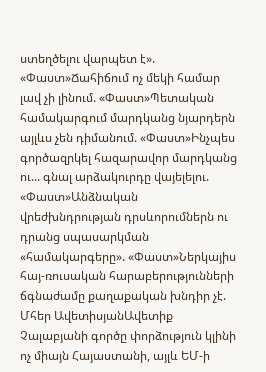ստեղծելու վարպետ է». «Փաստ»Ճահիճում ոչ մեկի համար լավ չի լինում. «Փաստ»Պետական համակարգում մարդկանց նյարդերն այլևս չեն դիմանում. «Փաստ»Ինչպես գործազրկել հազարավոր մարդկանց ու... գնալ արձակուրդը վայելելու. «Փաստ»Անձնական վրեժխնդրության դրսևորումներն ու դրանց սպասարկման «համակարգերը». «Փաստ»Ներկայիս հայ-ռուսական հարաբերությունների ճգնաժամը քաղաքական խնդիր չէ. Մհեր ԱվետիսյանԱվետիք Չալաբյանի գործը փորձություն կլինի ոչ միայն Հայաստանի, այլև ԵՄ-ի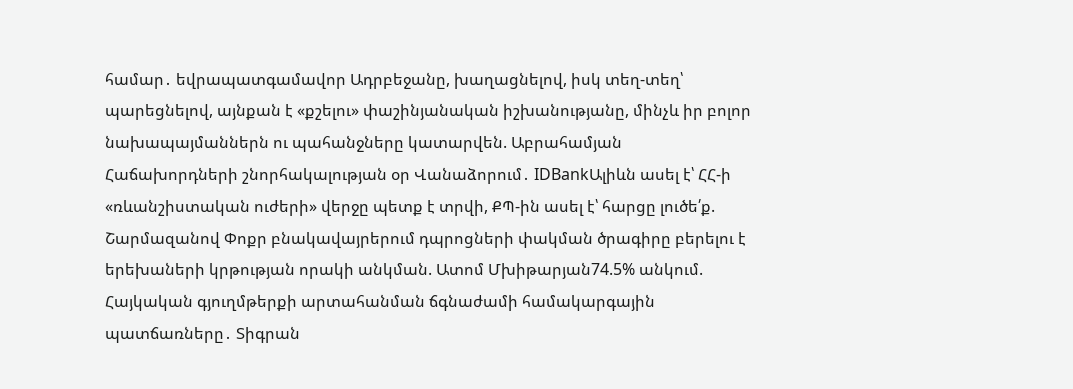համար․ եվրապատգամավոր Ադրբեջանը, խաղացնելով, իսկ տեղ-տեղ՝ պարեցնելով, այնքան է «քշելու» փաշինյանական իշխանությանը, մինչև իր բոլոր նախապայմաններն ու պահանջները կատարվեն. Աբրահամյան Հաճախորդների շնորհակալության օր Վանաձորում․ IDBankԱլիևն ասել է՝ ՀՀ-ի «ռևանշիստական ուժերի» վերջը պետք է տրվի, ՔՊ-ին ասել է՝ հարցը լուծե՛ք. Շարմազանով Փոքր բնակավայրերում դպրոցների փակման ծրագիրը բերելու է երեխաների կրթության որակի անկման. Ատոմ Մխիթարյան74.5% անկում. Հայկական գյուղմթերքի արտահանման ճգնաժամի համակարգային պատճառները․ Տիգրան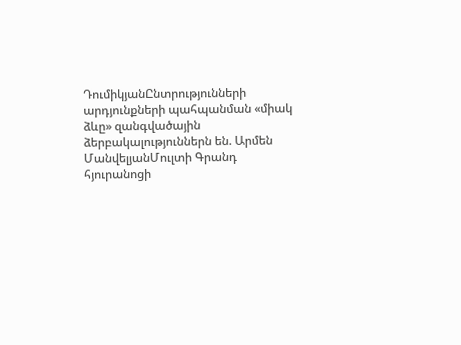ԴումիկյանԸնտրությունների արդյունքների պահպանման «միակ ձևը» զանգվածային ձերբակալություններն են. Արմեն ՄանվելյանՄուլտի Գրանդ հյուրանոցի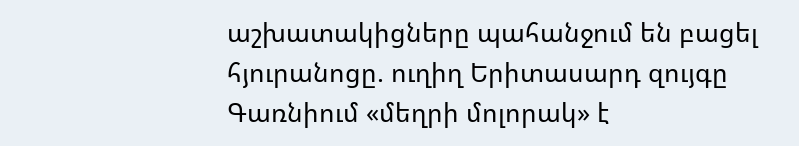աշխատակիցները պահանջում են բացել հյուրանոցը. ուղիղ Երիտասարդ զույգը Գառնիում «մեղրի մոլորակ» է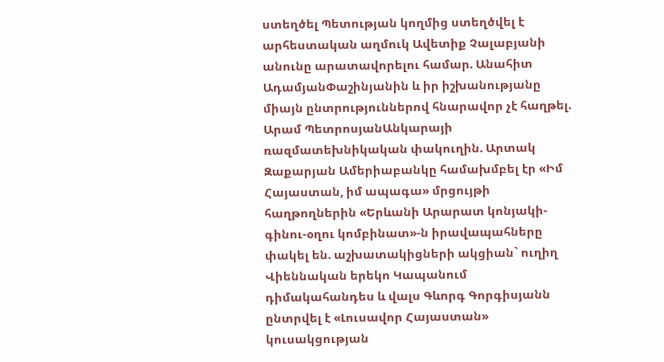ստեղծել Պետության կողմից ստեղծվել է արհեստական աղմուկ Ավետիք Չալաբյանի անունը արատավորելու համար. Անահիտ ԱդամյանՓաշինյանին և իր իշխանությանը միայն ընտրություններով հնարավոր չէ հաղթել. Արամ ՊետրոսյանԱնկարայի ռազմատեխնիկական փակուղին. Արտակ Զաքարյան Ամերիաբանկը համախմբել էր «Իմ Հայաստան, իմ ապագա» մրցույթի հաղթողներին «Երևանի Արարատ կոնյակի-գինու-օղու կոմբինատ»-ն իրավապահները փակել են. աշխատակիցների ակցիան` ուղիղ Վիեննական երեկո Կապանում դիմակահանդես և վալս Գևորգ Գորգիսյանն ընտրվել է «Լուսավոր Հայաստան» կուսակցության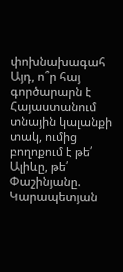փոխնախագահ Այդ, ո՞ր հայ գործարարն է Հայաստանում տնային կալանքի տակ, ումից բողոքում է թե՛ Ալիևը, թե՛ Փաշինյանը. Կարապետյան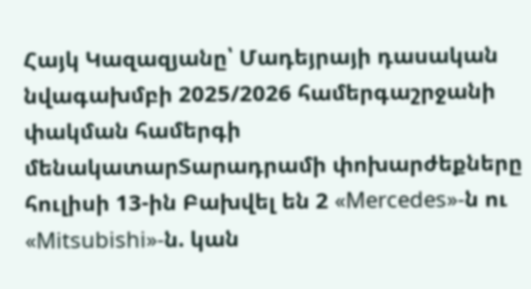Հայկ Կազազյանը՝ Մադեյրայի դասական նվագախմբի 2025/2026 համերգաշրջանի փակման համերգի մենակատարՏարադրամի փոխարժեքները հուլիսի 13-ին Բախվել են 2 «Mercedes»-ն ու «Mitsubishi»-ն. կան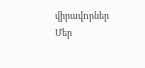վիրավnրներ Մեր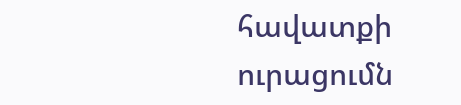հավատքի ուրացումն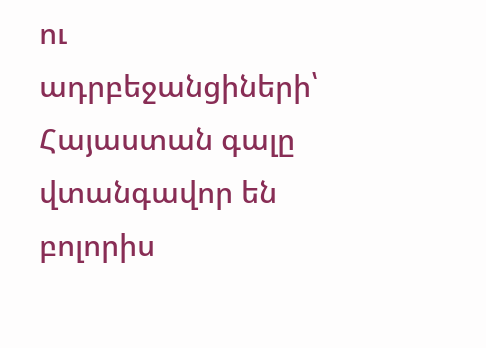ու ադրբեջանցիների՝ Հայաստան գալը վտանգավոր են բոլորիս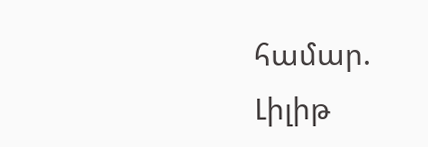համար. Լիլիթ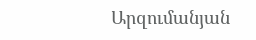Արզումանյան